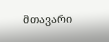მთავარი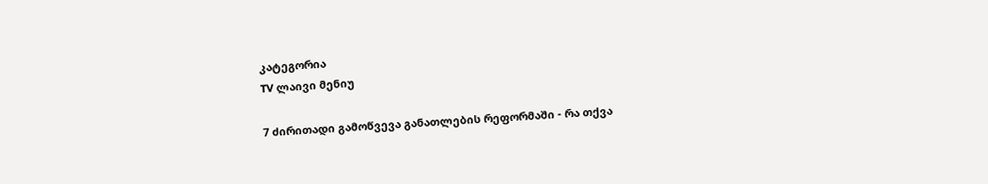კატეგორია
TV ლაივი მენიუ

7 ძირითადი გამოწვევა განათლების რეფორმაში - რა თქვა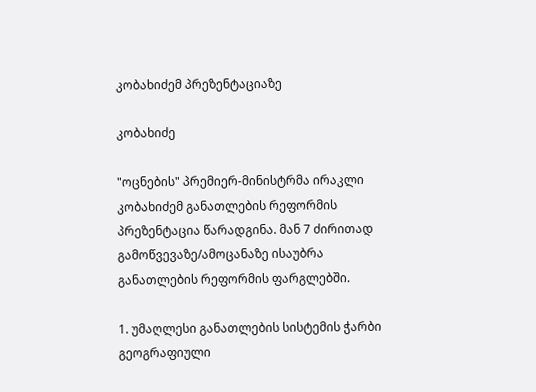კობახიძემ პრეზენტაციაზე

კობახიძე

"ოცნების" პრემიერ-მინისტრმა ირაკლი კობახიძემ განათლების რეფორმის პრეზენტაცია წარადგინა. მან 7 ძირითად გამოწვევაზე/ამოცანაზე ისაუბრა განათლების რეფორმის ფარგლებში.

1. უმაღლესი განათლების სისტემის ჭარბი გეოგრაფიული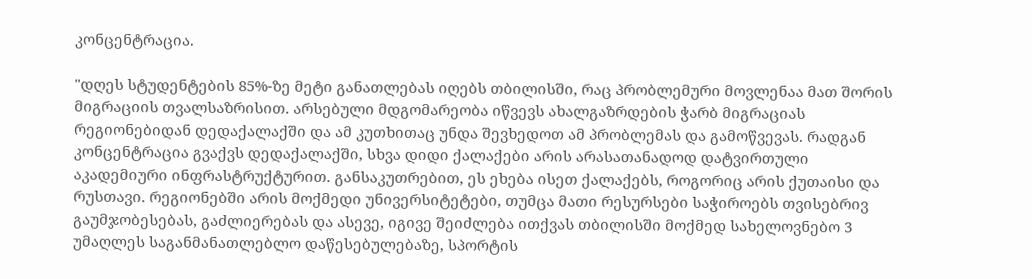კონცენტრაცია.

"დღეს სტუდენტების 85%-ზე მეტი განათლებას იღებს თბილისში, რაც პრობლემური მოვლენაა მათ შორის მიგრაციის თვალსაზრისით. არსებული მდგომარეობა იწვევს ახალგაზრდების ჭარბ მიგრაციას რეგიონებიდან დედაქალაქში და ამ კუთხითაც უნდა შევხედოთ ამ პრობლემას და გამოწვევას. რადგან კონცენტრაცია გვაქვს დედაქალაქში, სხვა დიდი ქალაქები არის არასათანადოდ დატვირთული აკადემიური ინფრასტრუქტურით. განსაკუთრებით, ეს ეხება ისეთ ქალაქებს, როგორიც არის ქუთაისი და რუსთავი. რეგიონებში არის მოქმედი უნივერსიტეტები, თუმცა მათი რესურსები საჭიროებს თვისებრივ გაუმჯობესებას, გაძლიერებას და ასევე, იგივე შეიძლება ითქვას თბილისში მოქმედ სახელოვნებო 3 უმაღლეს საგანმანათლებლო დაწესებულებაზე, სპორტის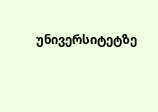უნივერსიტეტზე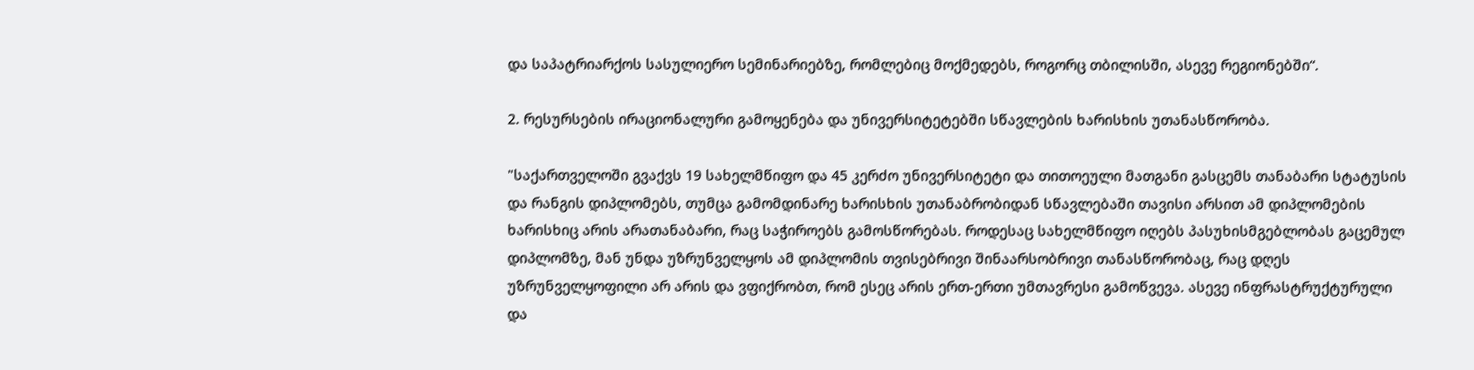და საპატრიარქოს სასულიერო სემინარიებზე, რომლებიც მოქმედებს, როგორც თბილისში, ასევე რეგიონებში“.

2. რესურსების ირაციონალური გამოყენება და უნივერსიტეტებში სწავლების ხარისხის უთანასწორობა.

"საქართველოში გვაქვს 19 სახელმწიფო და 45 კერძო უნივერსიტეტი და თითოეული მათგანი გასცემს თანაბარი სტატუსის და რანგის დიპლომებს, თუმცა გამომდინარე ხარისხის უთანაბრობიდან სწავლებაში თავისი არსით ამ დიპლომების ხარისხიც არის არათანაბარი, რაც საჭიროებს გამოსწორებას. როდესაც სახელმწიფო იღებს პასუხისმგებლობას გაცემულ დიპლომზე, მან უნდა უზრუნველყოს ამ დიპლომის თვისებრივი შინაარსობრივი თანასწორობაც, რაც დღეს უზრუნველყოფილი არ არის და ვფიქრობთ, რომ ესეც არის ერთ-ერთი უმთავრესი გამოწვევა. ასევე ინფრასტრუქტურული და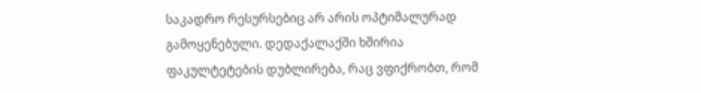საკადრო რესურსებიც არ არის ოპტიმალურად გამოყენებული. დედაქალაქში ხშირია ფაკულტეტების დუბლირება, რაც ვფიქრობთ, რომ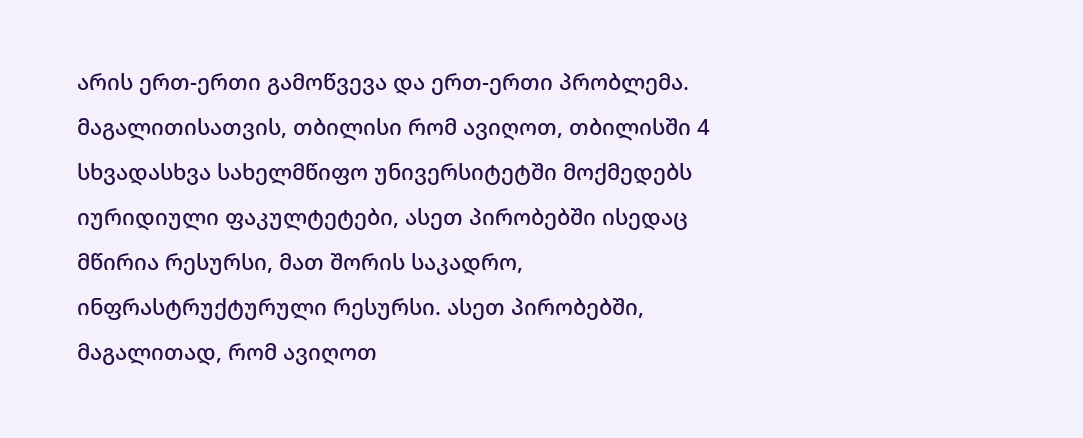არის ერთ-ერთი გამოწვევა და ერთ-ერთი პრობლემა. მაგალითისათვის, თბილისი რომ ავიღოთ, თბილისში 4 სხვადასხვა სახელმწიფო უნივერსიტეტში მოქმედებს იურიდიული ფაკულტეტები, ასეთ პირობებში ისედაც მწირია რესურსი, მათ შორის საკადრო, ინფრასტრუქტურული რესურსი. ასეთ პირობებში, მაგალითად, რომ ავიღოთ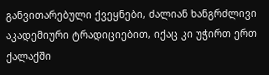განვითარებული ქვეყნები, ძალიან ხანგრძლივი აკადემიური ტრადიციებით, იქაც კი უჭირთ ერთ ქალაქში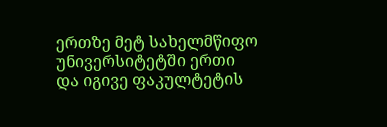ერთზე მეტ სახელმწიფო უნივერსიტეტში ერთი და იგივე ფაკულტეტის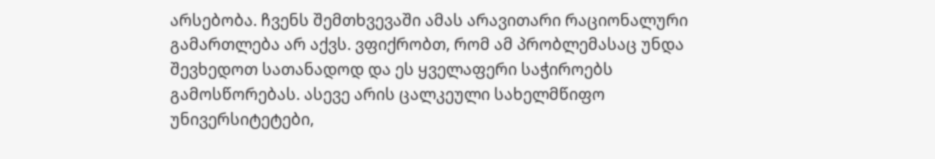არსებობა. ჩვენს შემთხვევაში ამას არავითარი რაციონალური გამართლება არ აქვს. ვფიქრობთ, რომ ამ პრობლემასაც უნდა შევხედოთ სათანადოდ და ეს ყველაფერი საჭიროებს გამოსწორებას. ასევე არის ცალკეული სახელმწიფო უნივერსიტეტები,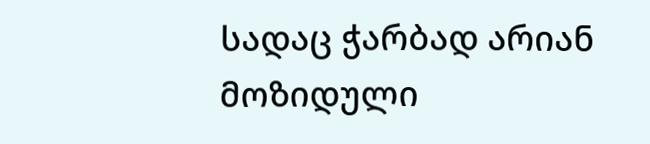სადაც ჭარბად არიან მოზიდული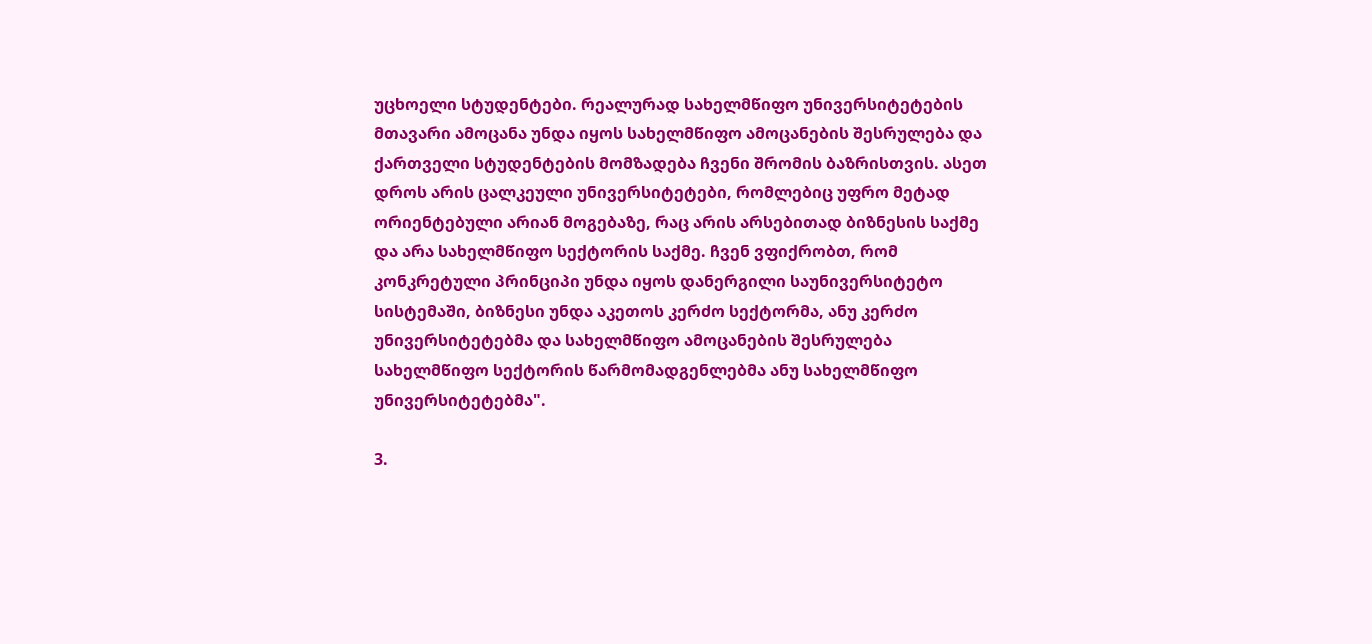უცხოელი სტუდენტები. რეალურად სახელმწიფო უნივერსიტეტების მთავარი ამოცანა უნდა იყოს სახელმწიფო ამოცანების შესრულება და ქართველი სტუდენტების მომზადება ჩვენი შრომის ბაზრისთვის. ასეთ დროს არის ცალკეული უნივერსიტეტები, რომლებიც უფრო მეტად ორიენტებული არიან მოგებაზე, რაც არის არსებითად ბიზნესის საქმე და არა სახელმწიფო სექტორის საქმე. ჩვენ ვფიქრობთ, რომ კონკრეტული პრინციპი უნდა იყოს დანერგილი საუნივერსიტეტო სისტემაში, ბიზნესი უნდა აკეთოს კერძო სექტორმა, ანუ კერძო უნივერსიტეტებმა და სახელმწიფო ამოცანების შესრულება სახელმწიფო სექტორის წარმომადგენლებმა ანუ სახელმწიფო უნივერსიტეტებმა".

3.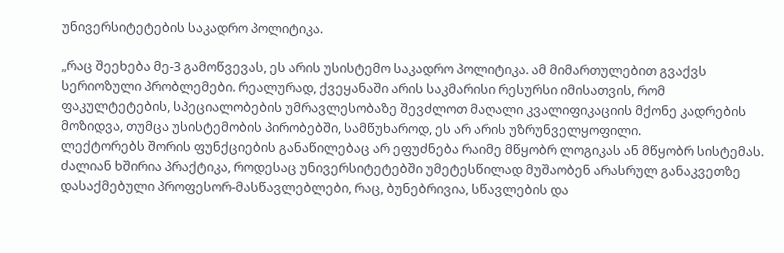უნივერსიტეტების საკადრო პოლიტიკა.

„რაც შეეხება მე-3 გამოწვევას, ეს არის უსისტემო საკადრო პოლიტიკა. ამ მიმართულებით გვაქვს სერიოზული პრობლემები. რეალურად, ქვეყანაში არის საკმარისი რესურსი იმისათვის, რომ ფაკულტეტების, სპეციალობების უმრავლესობაზე შევძლოთ მაღალი კვალიფიკაციის მქონე კადრების მოზიდვა, თუმცა უსისტემობის პირობებში, სამწუხაროდ, ეს არ არის უზრუნველყოფილი.
ლექტორებს შორის ფუნქციების განაწილებაც არ ეფუძნება რაიმე მწყობრ ლოგიკას ან მწყობრ სისტემას. ძალიან ხშირია პრაქტიკა, როდესაც უნივერსიტეტებში უმეტესწილად მუშაობენ არასრულ განაკვეთზე დასაქმებული პროფესორ-მასწავლებლები, რაც, ბუნებრივია, სწავლების და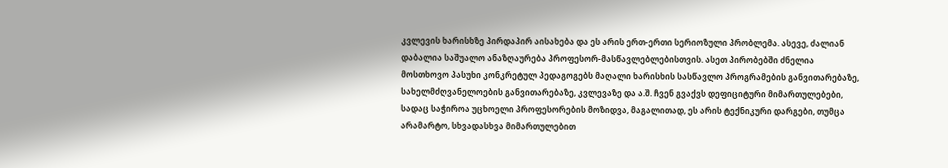კვლევის ხარისხზე პირდაპირ აისახება და ეს არის ერთ-ერთი სერიოზული პრობლემა. ასევე, ძალიან დაბალია საშუალო ანაზღაურება პროფესორ-მასწავლებლებისთვის. ასეთ პირობებში ძნელია მოსთხოვო პასუხი კონკრეტულ პედაგოგებს მაღალი ხარისხის სასწავლო პროგრამების განვითარებაზე, სახელმძღვანელოების განვითარებაზე, კვლევაზე და ა.შ. ჩვენ გვაქვს დეფიციტური მიმართულებები, სადაც საჭიროა უცხოელი პროფესორების მოზიდვა, მაგალითად, ეს არის ტექნიკური დარგები, თუმცა არამარტო, სხვადასხვა მიმართულებით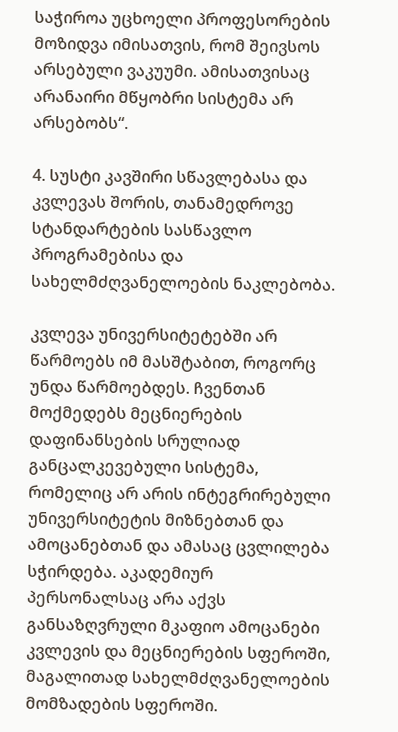საჭიროა უცხოელი პროფესორების მოზიდვა იმისათვის, რომ შეივსოს არსებული ვაკუუმი. ამისათვისაც არანაირი მწყობრი სისტემა არ არსებობს“.

4. სუსტი კავშირი სწავლებასა და კვლევას შორის, თანამედროვე სტანდარტების სასწავლო პროგრამებისა და სახელმძღვანელოების ნაკლებობა.

კვლევა უნივერსიტეტებში არ წარმოებს იმ მასშტაბით, როგორც უნდა წარმოებდეს. ჩვენთან მოქმედებს მეცნიერების დაფინანსების სრულიად განცალკევებული სისტემა, რომელიც არ არის ინტეგრირებული უნივერსიტეტის მიზნებთან და ამოცანებთან და ამასაც ცვლილება სჭირდება. აკადემიურ პერსონალსაც არა აქვს განსაზღვრული მკაფიო ამოცანები კვლევის და მეცნიერების სფეროში, მაგალითად სახელმძღვანელოების მომზადების სფეროში.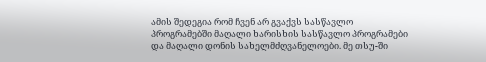ამის შედეგია რომ ჩვენ არ გვაქვს სასწავლო პროგრამებში მაღალი ხარისხის სასწავლო პროგრამები და მაღალი დონის სახელმძღვანელოები. მე თსუ-ში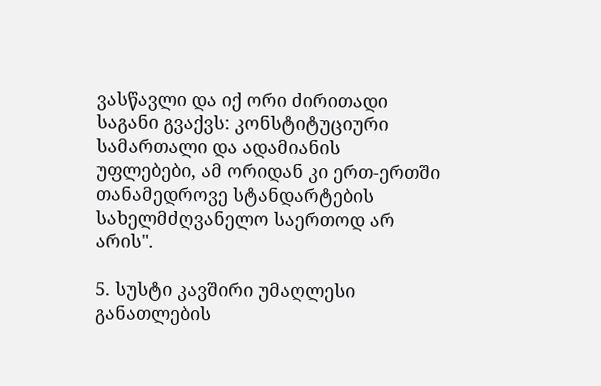ვასწავლი და იქ ორი ძირითადი საგანი გვაქვს: კონსტიტუციური სამართალი და ადამიანის უფლებები, ამ ორიდან კი ერთ-ერთში თანამედროვე სტანდარტების სახელმძღვანელო საერთოდ არ არის".

5. სუსტი კავშირი უმაღლესი განათლების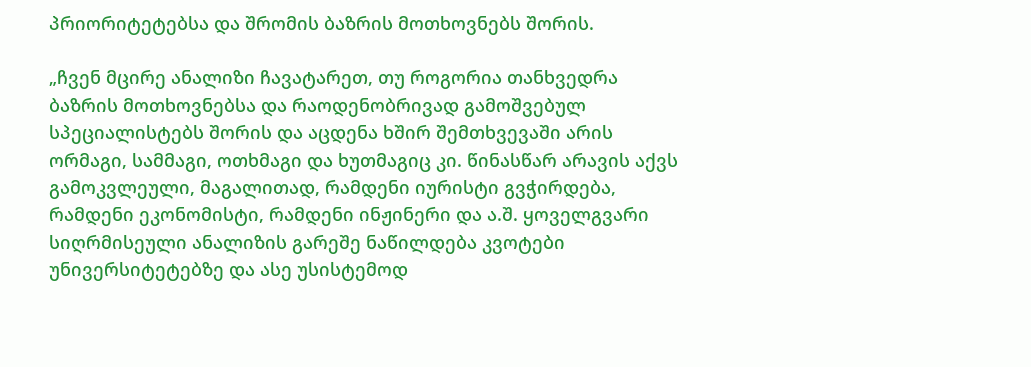პრიორიტეტებსა და შრომის ბაზრის მოთხოვნებს შორის.

„ჩვენ მცირე ანალიზი ჩავატარეთ, თუ როგორია თანხვედრა ბაზრის მოთხოვნებსა და რაოდენობრივად გამოშვებულ სპეციალისტებს შორის და აცდენა ხშირ შემთხვევაში არის ორმაგი, სამმაგი, ოთხმაგი და ხუთმაგიც კი. წინასწარ არავის აქვს გამოკვლეული, მაგალითად, რამდენი იურისტი გვჭირდება, რამდენი ეკონომისტი, რამდენი ინჟინერი და ა.შ. ყოველგვარი სიღრმისეული ანალიზის გარეშე ნაწილდება კვოტები უნივერსიტეტებზე და ასე უსისტემოდ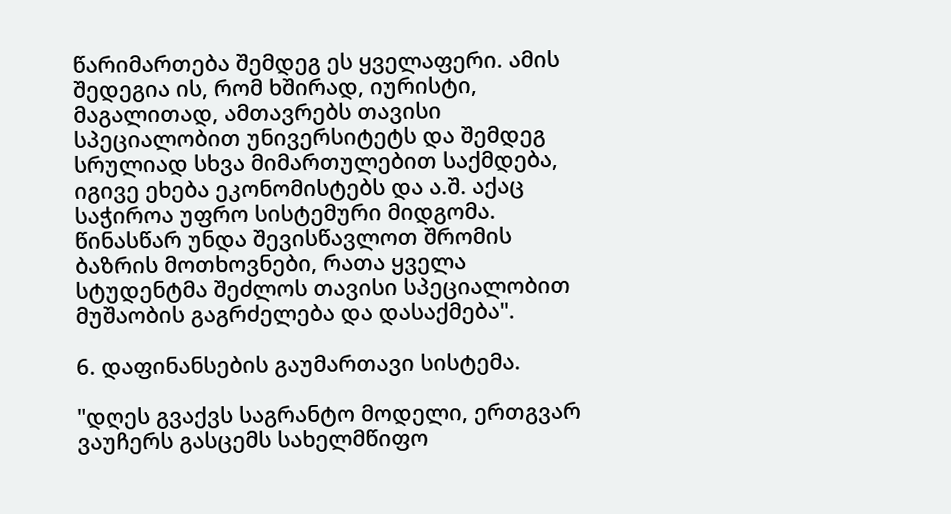წარიმართება შემდეგ ეს ყველაფერი. ამის შედეგია ის, რომ ხშირად, იურისტი, მაგალითად, ამთავრებს თავისი სპეციალობით უნივერსიტეტს და შემდეგ სრულიად სხვა მიმართულებით საქმდება, იგივე ეხება ეკონომისტებს და ა.შ. აქაც საჭიროა უფრო სისტემური მიდგომა. წინასწარ უნდა შევისწავლოთ შრომის ბაზრის მოთხოვნები, რათა ყველა სტუდენტმა შეძლოს თავისი სპეციალობით მუშაობის გაგრძელება და დასაქმება".

6. დაფინანსების გაუმართავი სისტემა.

"დღეს გვაქვს საგრანტო მოდელი, ერთგვარ ვაუჩერს გასცემს სახელმწიფო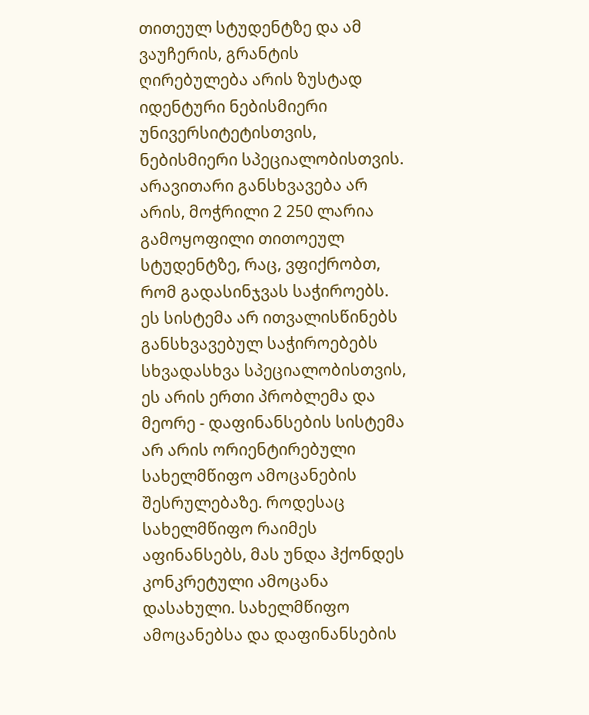თითეულ სტუდენტზე და ამ ვაუჩერის, გრანტის ღირებულება არის ზუსტად იდენტური ნებისმიერი უნივერსიტეტისთვის, ნებისმიერი სპეციალობისთვის. არავითარი განსხვავება არ არის, მოჭრილი 2 250 ლარია გამოყოფილი თითოეულ სტუდენტზე, რაც, ვფიქრობთ, რომ გადასინჯვას საჭიროებს. ეს სისტემა არ ითვალისწინებს განსხვავებულ საჭიროებებს სხვადასხვა სპეციალობისთვის, ეს არის ერთი პრობლემა და მეორე - დაფინანსების სისტემა არ არის ორიენტირებული სახელმწიფო ამოცანების შესრულებაზე. როდესაც სახელმწიფო რაიმეს აფინანსებს, მას უნდა ჰქონდეს კონკრეტული ამოცანა დასახული. სახელმწიფო ამოცანებსა და დაფინანსების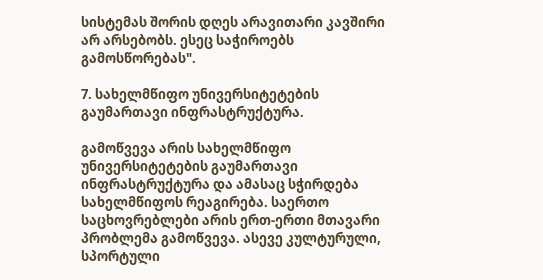სისტემას შორის დღეს არავითარი კავშირი არ არსებობს. ესეც საჭიროებს გამოსწორებას".

7. სახელმწიფო უნივერსიტეტების გაუმართავი ინფრასტრუქტურა.

გამოწვევა არის სახელმწიფო უნივერსიტეტების გაუმართავი ინფრასტრუქტურა და ამასაც სჭირდება სახელმწიფოს რეაგირება. საერთო საცხოვრებლები არის ერთ-ერთი მთავარი პრობლემა გამოწვევა. ასევე კულტურული, სპორტული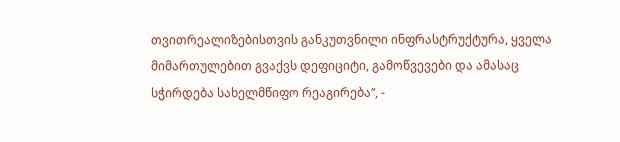თვითრეალიზებისთვის განკუთვნილი ინფრასტრუქტურა, ყველა მიმართულებით გვაქვს დეფიციტი, გამოწვევები და ამასაც სჭირდება სახელმწიფო რეაგირება“, -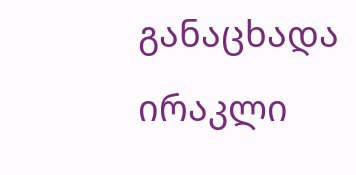განაცხადა ირაკლი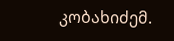კობახიძემ.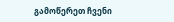გამოწერეთ ჩვენი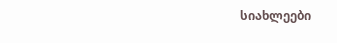სიახლეები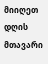მიიღეთ დღის მთავარი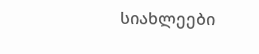სიახლეები